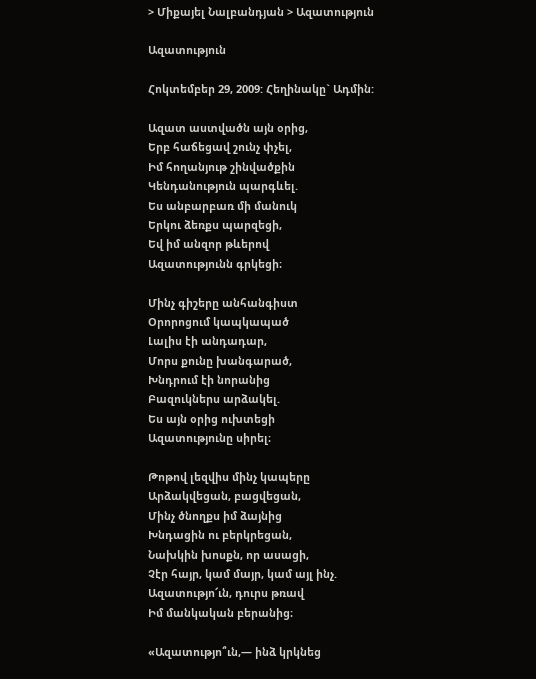> Միքայել Նալբանդյան > Ազատություն

Ազատություն

Հոկտեմբեր 29, 2009: Հեղինակը` Ադմին:

Ազատ աստվածն այն օրից,
Երբ հաճեցավ շունչ փչել,
Իմ հողանյութ շինվածքին
Կենդանություն պարգևել.
Ես անբարբառ մի մանուկ
Երկու ձեռքս պարզեցի,
Եվ իմ անզոր թևերով
Ազատությունն գրկեցի։

Մինչ գիշերը անհանգիստ
Օրորոցում կապկապած
Լալիս էի անդադար,
Մորս քունը խանգարած,
Խնդրում էի նորանից
Բազուկներս արձակել.
Ես այն օրից ուխտեցի
Ազատությունը սիրել։

Թոթով լեզվիս մինչ կապերը
Արձակվեցան, բացվեցան,
Մինչ ծնողքս իմ ձայնից
Խնդացին ու բերկրեցան,
Նախկին խոսքն, որ ասացի,
Չէր հայր, կամ մայր, կամ այլ ինչ.
Ազատությո՜ւն, դուրս թռավ
Իմ մանկական բերանից։

«Ազատությո՞ւն,— ինձ կրկնեց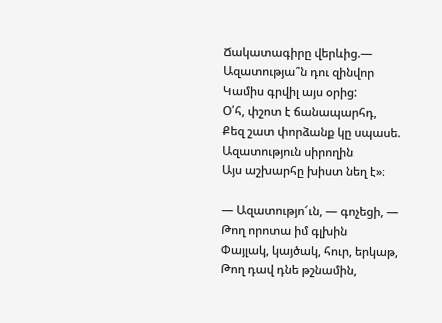Ճակատագիրը վերևից.—
Ազատությա՞ն դու զինվոր
Կամիս գրվիլ այս օրից:
Օ՛հ, փշոտ է ճանապարհդ,
Քեզ շատ փորձանք կը սպասե.
Ազատություն սիրողին
Այս աշխարհը խիստ նեղ է»։

— Ազատությո՜ւն, — գոչեցի, —
Թող որոտա իմ գլխին
Փայլակ, կայծակ, հուր, երկաթ,
Թող դավ դնե թշնամին,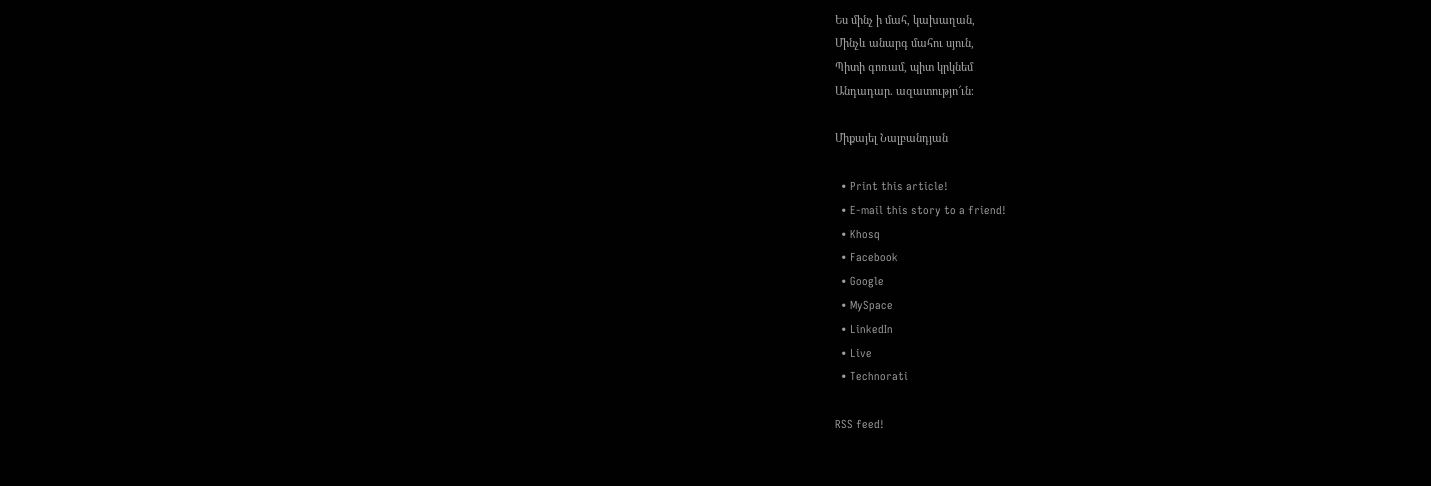Ես մինչ ի մահ, կախաղան,
Մինչև անարգ մահու սյուն,
Պիտի գոռամ, պիտ կրկնեմ
Անդադար. ազատությո՜ւն։

Միքայել Նալբանդյան

  • Print this article!
  • E-mail this story to a friend!
  • Khosq
  • Facebook
  • Google
  • MySpace
  • LinkedIn
  • Live
  • Technorati

RSS feed!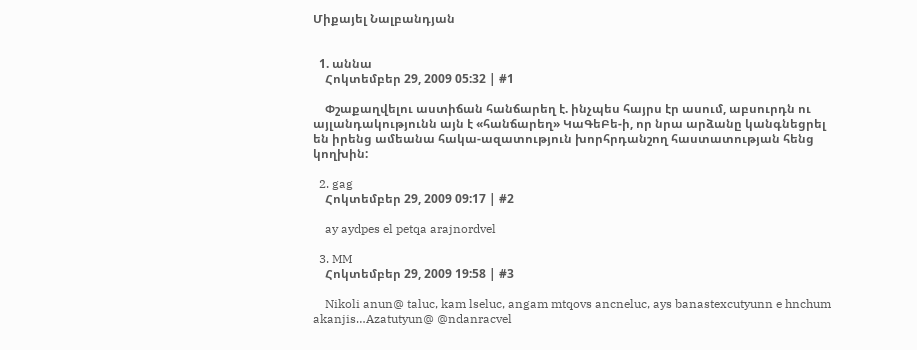Միքայել Նալբանդյան


  1. աննա
    Հոկտեմբեր 29, 2009 05:32 | #1

    Փշաքաղվելու աստիճան հանճարեղ է. ինչպես հայրս էր ասում, աբսուրդն ու այլանդակությունն այն է «հանճարեղ» ԿաԳեԲե-ի, որ նրա արձանը կանգնեցրել են իրենց ամեանա հակա-ազատություն խորհրդանշող հաստատության հենց կողխին:

  2. gag
    Հոկտեմբեր 29, 2009 09:17 | #2

    ay aydpes el petqa arajnordvel

  3. MM
    Հոկտեմբեր 29, 2009 19:58 | #3

    Nikoli anun@ taluc, kam lseluc, angam mtqovs ancneluc, ays banastexcutyunn e hnchum akanjis…Azatutyun@ @ndanracvel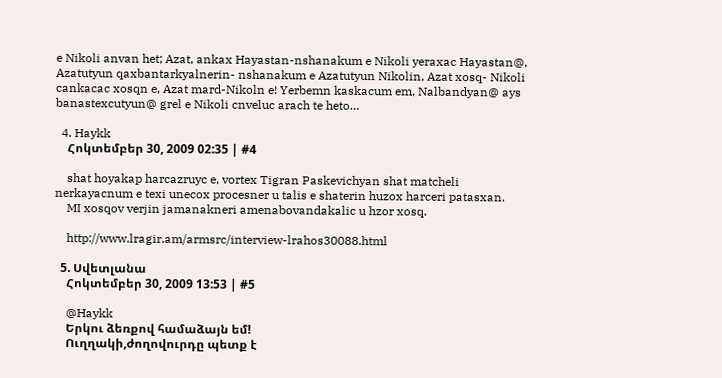e Nikoli anvan het; Azat, ankax Hayastan-nshanakum e Nikoli yeraxac Hayastan@, Azatutyun qaxbantarkyalnerin- nshanakum e Azatutyun Nikolin, Azat xosq- Nikoli cankacac xosqn e, Azat mard-Nikoln e! Yerbemn kaskacum em, Nalbandyan@ ays banastexcutyun@ grel e Nikoli cnveluc arach te heto…

  4. Haykk
    Հոկտեմբեր 30, 2009 02:35 | #4

    shat hoyakap harcazruyc e, vortex Tigran Paskevichyan shat matcheli nerkayacnum e texi unecox procesner u talis e shaterin huzox harceri patasxan.
    MI xosqov verjin jamanakneri amenabovandakalic u hzor xosq.

    http://www.lragir.am/armsrc/interview-lrahos30088.html

  5. Սվետլանա
    Հոկտեմբեր 30, 2009 13:53 | #5

    @Haykk
    Երկու ձեռքով համաձայն եմ!
    Ուղղակի,ժողովուրդը պետք է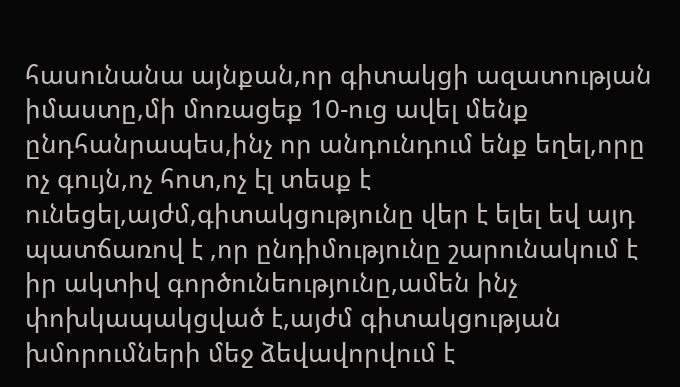հասունանա այնքան,որ գիտակցի ազատության իմաստը,մի մոռացեք 10-ուց ավել մենք ընդհանրապես,ինչ որ անդունդում ենք եղել,որը ոչ գույն,ոչ հոտ,ոչ էլ տեսք է ունեցել,այժմ,գիտակցությունը վեր է ելել եվ այդ պատճառով է ,որ ընդիմությունը շարունակում է իր ակտիվ գործունեությունը,ամեն ինչ փոխկապակցված է,այժմ գիտակցության խմորումների մեջ ձեվավորվում է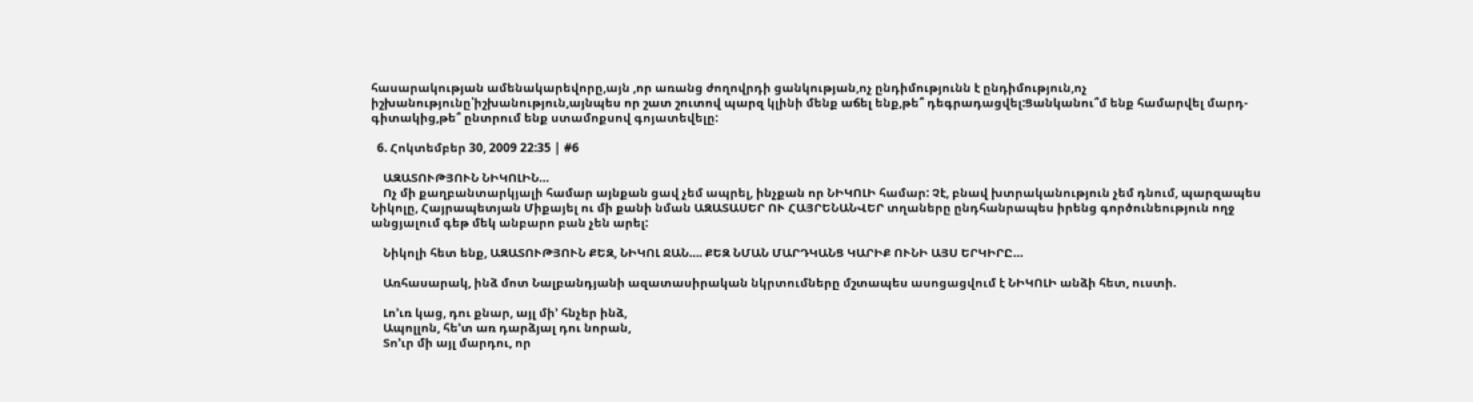հասարակության ամենակարեվորը,այն ,որ առանց ժողովրդի ցանկության,ոչ ընդիմությունն է ընդիմություն,ոչ իշխանությունը՝իշխանություն,այնպես որ շատ շուտով պարզ կլինի մենք աճել ենք,թե՞ դեգրադացվել:Ցանկանու՞մ ենք համարվել մարդ-գիտակից,թե՞ ընտրում ենք ստամոքսով գոյատեվելը:

  6. Հոկտեմբեր 30, 2009 22:35 | #6

    ԱԶԱՏՈՒԹՅՈՒՆ ՆԻԿՈԼԻՆ…
    Ոչ մի քաղբանտարկյալի համար այնքան ցավ չեմ ապրել, ինչքան որ ՆԻԿՈԼԻ համար: Չէ, բնավ խտրականություն չեմ դնում, պարզապես Նիկոլը, Հայրապետյան Միքայել ու մի քանի նման ԱԶԱՏԱՍԵՐ ՈՒ ՀԱՅՐԵՆԱՆՎԵՐ տղաները ընդհանրապես իրենց գործունեություն ողջ անցյալում գեթ մեկ անբարո բան չեն արել:

    Նիկոլի հետ ենք, ԱԶԱՏՈՒԹՅՈՒՆ ՔԵԶ, ՆԻԿՈԼ ՋԱՆ…. ՔԵԶ ՆՄԱՆ ՄԱՐԴԿԱՆՑ ԿԱՐԻՔ ՈՒՆԻ ԱՅՍ ԵՐԿԻՐԸ…

    Առհասարակ, ինձ մոտ Նալբանդյանի ազատասիրական նկրտումները մշտապես ասոցացվում է ՆԻԿՈԼԻ անձի հետ, ուստի.

    Լո’ւռ կաց, դու քնար, այլ մի’ հնչեր ինձ,
    Ապոլլոն, հե’տ առ դարձյալ դու նորան,
    Տո’ւր մի այլ մարդու, որ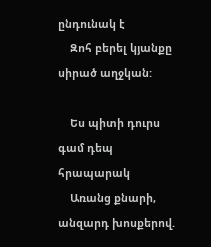ընդունակ է
    Զոհ բերել կյանքը սիրած աղջկան:

    Ես պիտի դուրս գամ դեպ հրապարակ
    Առանց քնարի, անզարդ խոսքերով.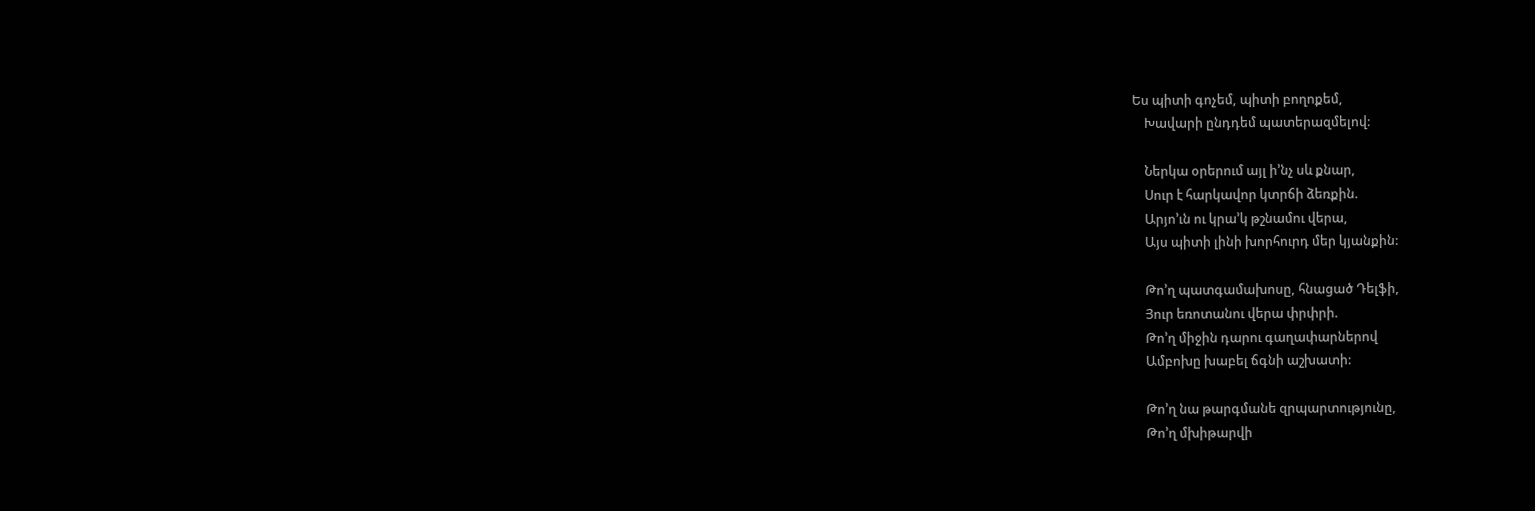Ես պիտի գոչեմ, պիտի բողոքեմ,
    Խավարի ընդդեմ պատերազմելով:

    Ներկա օրերում այլ ի’նչ սև քնար,
    Սուր է հարկավոր կտրճի ձեռքին.
    Արյո’ւն ու կրա’կ թշնամու վերա,
    Այս պիտի լինի խորհուրդ մեր կյանքին:

    Թո’ղ պատգամախոսը, հնացած Դելֆի,
    Յուր եռոտանու վերա փրփրի.
    Թո’ղ միջին դարու գաղափարներով
    Ամբոխը խաբել ճգնի աշխատի:

    Թո’ղ նա թարգմանե զրպարտությունը,
    Թո’ղ մխիթարվի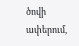ծովի ափերում,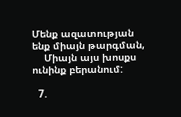Մենք ազատության ենք միայն թարգման,
    Միայն այս խոսքս ունինք բերանում:

  7.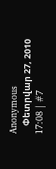Anonymous
    Փետրվար 27, 2010 17:08 | #7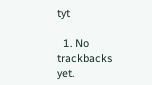tyt

  1. No trackbacks yet.